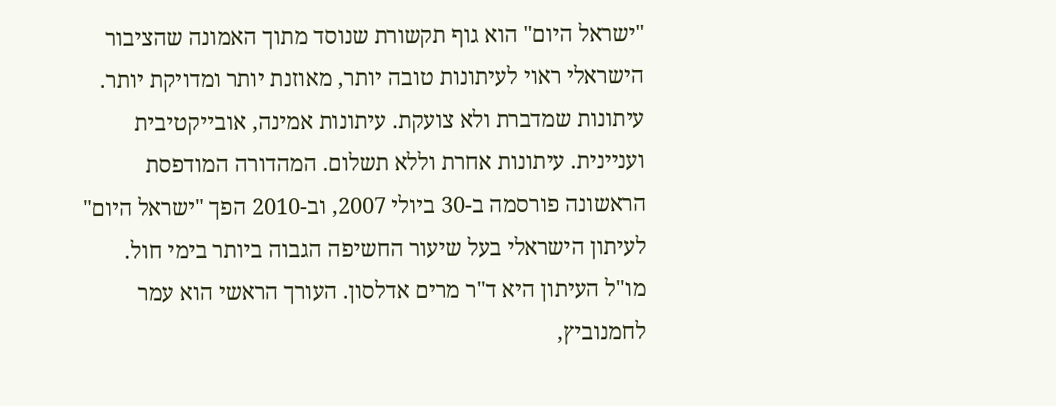"ישראל היום" הוא גוף תקשורת שנוסד מתוך האמונה שהציבור הישראלי ראוי לעיתונות טובה יותר, מאוזנת יותר ומדויקת יותר. עיתונות שמדברת ולא צועקת. עיתונות אמינה, אובייקטיבית ועניינית. עיתונות אחרת וללא תשלום. המהדורה המודפסת הראשונה פורסמה ב-30 ביולי 2007, וב-2010 הפך "ישראל היום" לעיתון הישראלי בעל שיעור החשיפה הגבוה ביותר בימי חול. מו"ל העיתון היא ד"ר מרים אדלסון. העורך הראשי הוא עמר לחמנוביץ,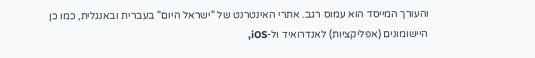והעורך המייסד הוא עמוס רגב. אתרי האינטרנט של "ישראל היום" בעברית ובאנגלית, כמו כן היישומונים (אפליקציות) לאנדרואיד ול-iOS,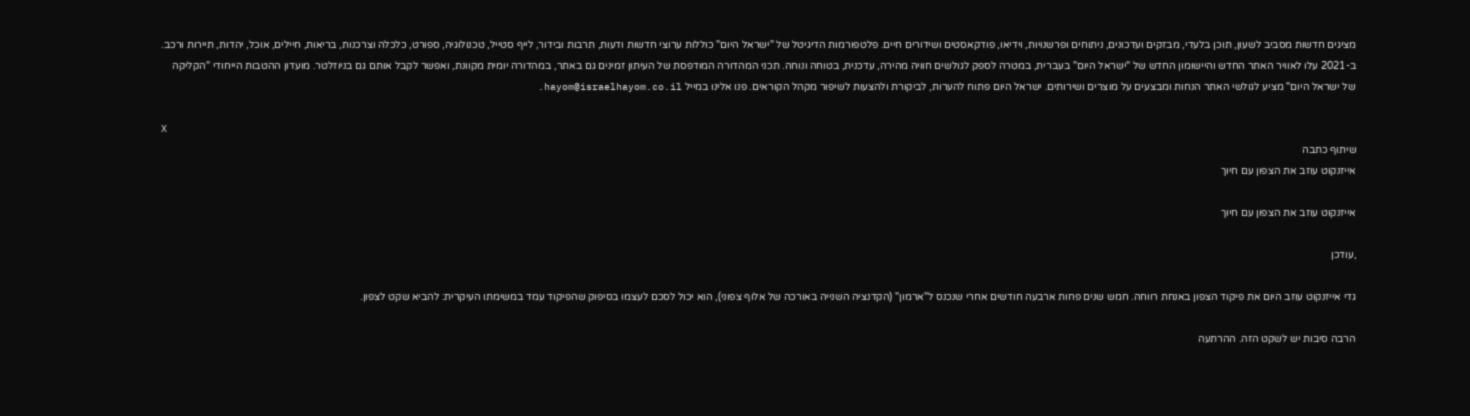מציגים חדשות מסביב לשעון, תוכן בלעדי, מבזקים ועדכונים, ניתוחים ופרשנויות, וידיאו, פודקאסטים ושידורים חיים. פלטפורמות הדיגיטל של "ישראל היום" כוללות ערוצי חדשות ודעות, תרבות ובידור, לייף סטייל, טכנולוגיה, ספורט, כלכלה וצרכנות, בריאות, חיילים, אוכל, יהדות, תיירות ורכב. ב-2021 עלו לאוויר האתר החדש והיישומון החדש של "ישראל היום" בעברית, במטרה לספק לגולשים חוויה מהירה, עדכנית, בטוחה ונוחה. תכני המהדורה המודפסת של העיתון זמינים גם באתר, במהדורה יומית מקוונת, ואפשר לקבל אותם גם בניוזלטר. מועדון ההטבות הייחודי "הקליקה של ישראל היום" מציע לגולשי האתר הנחות ומבצעים על מוצרים ושירותים. ישראל היום פתוח להערות, לביקורת ולהצעות לשיפור מקהל הקוראים. פנו אלינו במייל hayom@israelhayom.co.il.

X
שיתוף כתבה
אייזנקוט עוזב את הצפון עם חיוך

אייזנקוט עוזב את הצפון עם חיוך

,עודכן

גדי אייזנקוט עוזב היום את פיקוד הצפון באנחת רווחה. חמש שנים פחות ארבעה חודשים אחרי שנכנס ל"ארמון" (הקדנציה השנייה באורכה של אלוף צפוני), הוא יכול לסכם לעצמו בסיפוק שהפיקוד עמד במשימתו העיקרית: להביא שקט לצפון.

הרבה סיבות יש לשקט הזה. ההרתעה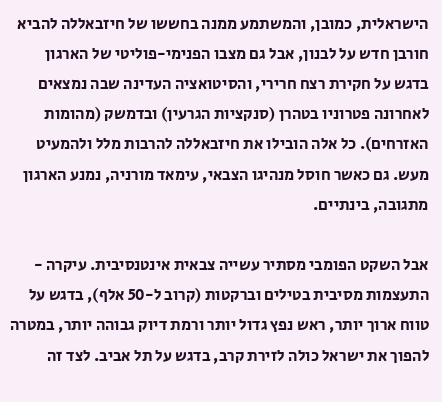הישראלית, כמובן, והמשתמע ממנה בחששו של חיזבאללה להביא חורבן חדש על לבנון, אבל גם מצבו הפנימי-פוליטי של הארגון בדגש על חקירת רצח חרירי, והסיטואציה העדינה שבה נמצאים לאחרונה פטרוניו בטהרן (סנקציות הגרעין) ובדמשק (מהומות האזרחים). כל אלה הובילו את חיזבאללה להרבות מלל ולהמעיט מעש. גם כאשר חוסל מנהיגו הצבאי, עימאד מורניה, נמנע הארגון מתגובה, בינתיים.

אבל השקט הפומבי מסתיר עשייה צבאית אינטנסיבית. עיקרה - התעצמות מסיבית בטילים וברקטות (קרוב ל-50 אלף), בדגש על טווח ארוך יותר, ראש נפץ גדול יותר ורמת דיוק גבוהה יותר, במטרה להפוך את ישראל כולה לזירת קרב, בדגש על תל אביב. לצד זה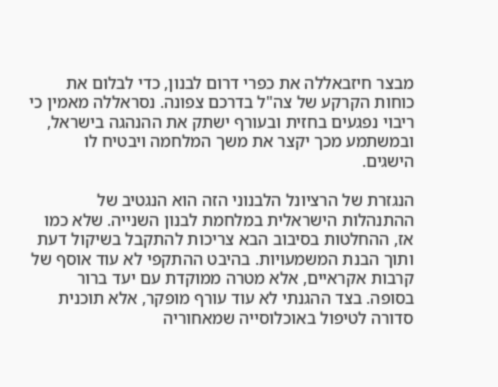מבצר חיזבאללה את כפרי דרום לבנון, כדי לבלום את כוחות הקרקע של צה"ל בדרכם צפונה. נסראללה מאמין כי ריבוי נפגעים בחזית ובעורף ישתק את ההנהגה בישראל, ובמשתמע מכך יקצר את משך המלחמה ויבטיח לו הישגים.

הנגזרת של הרציונל הלבנוני הזה הוא הנגטיב של ההתנהלות הישראלית במלחמת לבנון השנייה. שלא כמו אז, ההחלטות בסיבוב הבא צריכות להתקבל בשיקול דעת ותוך הבנת המשמעויות. בהיבט ההתקפי לא עוד אוסף של קרבות אקראיים, אלא מטרה ממוקדת עם יעד ברור בסופה. בצד ההגנתי לא עוד עורף מופקר, אלא תוכנית סדורה לטיפול באוכלוסייה שמאחוריה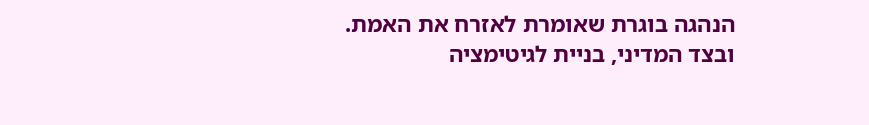הנהגה בוגרת שאומרת לאזרח את האמת. ובצד המדיני, בניית לגיטימציה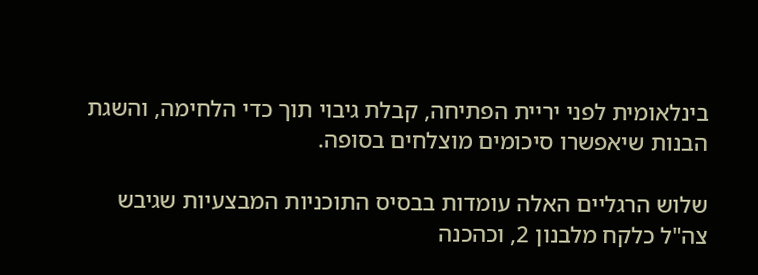בינלאומית לפני יריית הפתיחה, קבלת גיבוי תוך כדי הלחימה, והשגת הבנות שיאפשרו סיכומים מוצלחים בסופה.

שלוש הרגליים האלה עומדות בבסיס התוכניות המבצעיות שגיבש צה"ל כלקח מלבנון 2, וכהכנה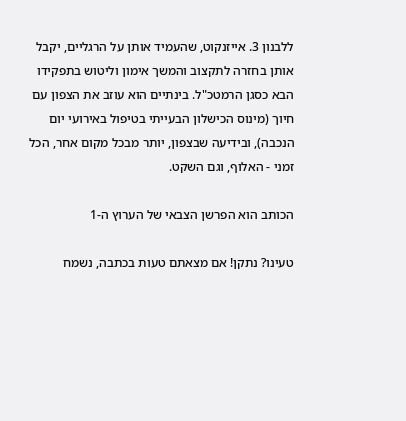ללבנון 3. אייזנקוט, שהעמיד אותן על הרגליים, יקבל אותן בחזרה לתקצוב והמשך אימון וליטוש בתפקידו הבא כסגן הרמטכ"ל. בינתיים הוא עוזב את הצפון עם חיוך (מינוס הכישלון הבעייתי בטיפול באירועי יום הנכבה), ובידיעה שבצפון, יותר מבכל מקום אחר, הכל זמני - האלוף, וגם השקט.

הכותב הוא הפרשן הצבאי של הערוץ ה-1

טעינו? נתקן! אם מצאתם טעות בכתבה, נשמח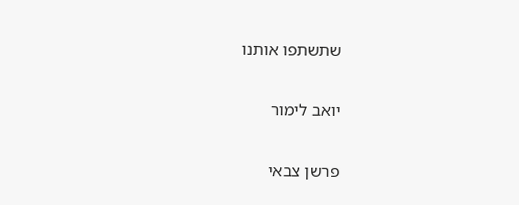שתשתפו אותנו

יואב לימור

פרשן צבאי